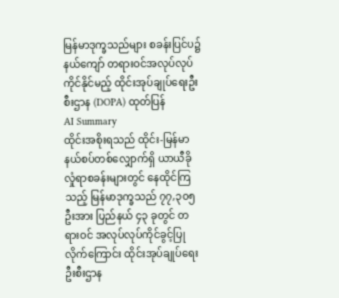မြန်မာဒုက္ခသည်များ စခန်းပြင်ပ၌ နယ်ကျော် တရားဝင်အလုပ်လုပ်ကိုင်နိုင်မည့် ထိုင်းအုပ်ချုပ်ရေးဦးစီးဌာန (DOPA) ထုတ်ပြန်
AI Summary
ထိုင်းအစိုးရသည် ထိုင်း-မြန်မာ နယ်စပ်တစ်လျှောက်ရှိ ယာယီခိုလှုံရာစခန်းများတွင် နေထိုင်ကြသည့် မြန်မာဒုက္ခသည် ၇၇,၃၀၅ ဦးအား ပြည်နယ် ၄၃ ခုတွင် တရားဝင် အလုပ်လုပ်ကိုင်ခွင့်ပြုလိုက်ကြောင်း ထိုင်းအုပ်ချုပ်ရေး ဦးစီးဌာန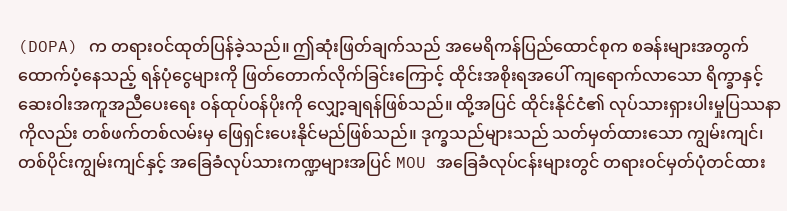(DOPA) က တရားဝင်ထုတ်ပြန်ခဲ့သည်။ ဤဆုံးဖြတ်ချက်သည် အမေရိကန်ပြည်ထောင်စုက စခန်းများအတွက် ထောက်ပံ့နေသည့် ရန်ပုံငွေများကို ဖြတ်တောက်လိုက်ခြင်းကြောင့် ထိုင်းအစိုးရအပေါ် ကျရောက်လာသော ရိက္ခာနှင့် ဆေးဝါးအကူအညီပေးရေး ဝန်ထုပ်ဝန်ပိုးကို လျှော့ချရန်ဖြစ်သည်။ ထို့အပြင် ထိုင်းနိုင်ငံ၏ လုပ်သားရှားပါးမှုပြဿနာကိုလည်း တစ်ဖက်တစ်လမ်းမှ ဖြေရှင်းပေးနိုင်မည်ဖြစ်သည်။ ဒုက္ခသည်များသည် သတ်မှတ်ထားသော ကျွမ်းကျင်၊ တစ်ပိုင်းကျွမ်းကျင်နှင့် အခြေခံလုပ်သားကဏ္ဍများအပြင် MOU အခြေခံလုပ်ငန်းများတွင် တရားဝင်မှတ်ပုံတင်ထား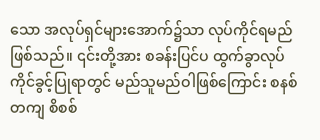သော အလုပ်ရှင်များအောက်၌သာ လုပ်ကိုင်ရမည်ဖြစ်သည်။ ၎င်းတို့အား စခန်းပြင်ပ ထွက်ခွာလုပ်ကိုင်ခွင့်ပြုရာတွင် မည်သူမည်ဝါဖြစ်ကြောင်း စနစ်တကျ စိစစ်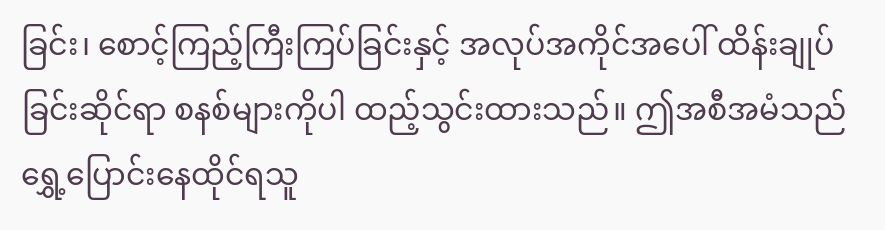ခြင်း၊ စောင့်ကြည့်ကြီးကြပ်ခြင်းနှင့် အလုပ်အကိုင်အပေါ် ထိန်းချုပ်ခြင်းဆိုင်ရာ စနစ်များကိုပါ ထည့်သွင်းထားသည်။ ဤအစီအမံသည် ရွှေ့ပြောင်းနေထိုင်ရသူ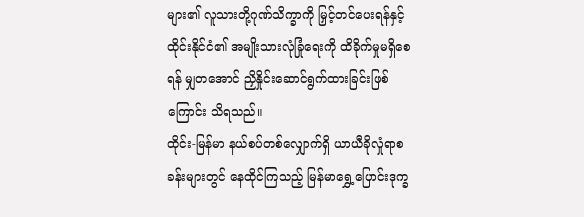များ၏ လူသားတို့ဂုဏ်သိက္ခာကို မြှင့်တင်ပေးရန်နှင့် ထိုင်းနိုင်ငံ၏ အမျိုးသားလုံခြုံရေးကို ထိခိုက်မှုမရှိစေရန် မျှတအောင် ညှိနှိုင်းဆောင်ရွက်ထားခြင်းဖြစ်ကြောင်း သိရသည်။
ထိုင်း-မြန်မာ နယ်စပ်တစ်လျှောက်ရှိ ယာယီခိုလှုံရာစခန်းများတွင် နေထိုင်ကြသည့် မြန်မာရွှေ့ပြောင်းဒုက္ခ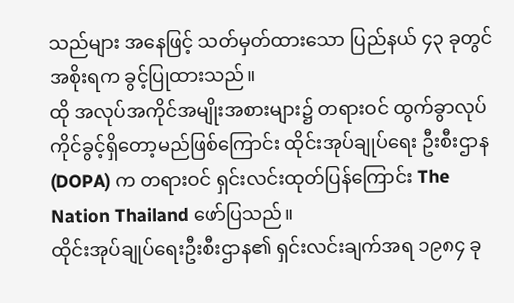သည်များ အနေဖြင့် သတ်မှတ်ထားသော ပြည်နယ် ၄၃ ခုတွင် အစိုးရက ခွင့်ပြုထားသည်။
ထို အလုပ်အကိုင်အမျိုးအစားများ၌ တရားဝင် ထွက်ခွာလုပ်ကိုင်ခွင့်ရှိတော့မည်ဖြစ်ကြောင်း ထိုင်းအုပ်ချုပ်ရေး ဦးစီးဌာန (DOPA) က တရားဝင် ရှင်းလင်းထုတ်ပြန်ကြောင်း The Nation Thailand ဖော်ပြသည်။
ထိုင်းအုပ်ချုပ်ရေးဦးစီးဌာန၏ ရှင်းလင်းချက်အရ ၁၉၈၄ ခု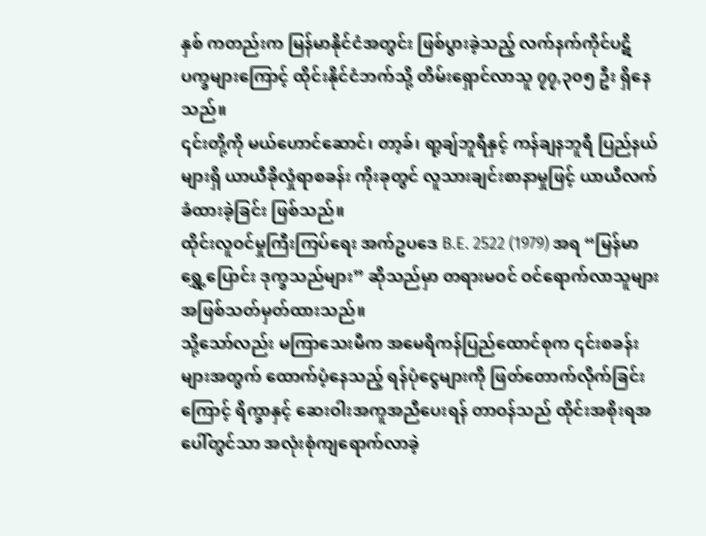နှစ် ကတည်းက မြန်မာနိုင်ငံအတွင်း ဖြစ်ပွားခဲ့သည့် လက်နက်ကိုင်ပဋိပက္ခများကြောင့် ထိုင်းနိုင်ငံဘက်သို့ တိမ်းရှောင်လာသူ ၇၇,၃၀၅ ဦး ရှိနေသည်။
၎င်းတို့ကို မယ်ဟောင်ဆောင်၊ တာ့ခ်၊ ရာ့ချ်ဘူရီနှင့် ကန်ချနဘူရီ ပြည်နယ်များရှိ ယာယီခိုလှုံရာစခန်း ကိုးခုတွင် လူသားချင်းစာနာမှုဖြင့် ယာယီလက်ခံထားခဲ့ခြင်း ဖြစ်သည်။
ထိုင်းလူဝင်မှုကြီးကြပ်ရေး အက်ဥပဒေ B.E. 2522 (1979) အရ “မြန်မာ ရွှေ့ပြောင်း ဒုက္ခသည်များ” ဆိုသည်မှာ တရားမဝင် ဝင်ရောက်လာသူများအဖြစ်သတ်မှတ်ထားသည်။
သို့သော်လည်း မကြာသေးမီက အမေရိကန်ပြည်ထောင်စုက ၎င်းစခန်းများအတွက် ထောက်ပံ့နေသည့် ရန်ပုံငွေများကို ဖြတ်တောက်လိုက်ခြင်းကြောင့် ရိက္ခာနှင့် ဆေးဝါးအကူအညီပေးရန် တာဝန်သည် ထိုင်းအစိုးရအပေါ်တွင်သာ အလုံးစုံကျရောက်လာခဲ့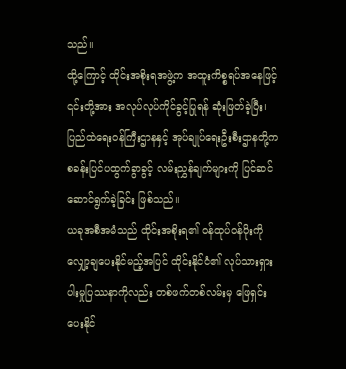သည်။
ထို့ကြောင့် ထိုင်းအစိုးရအဖွဲ့က အထူးကိစ္စရပ်အနေဖြင့် ၎င်းတို့အား အလုပ်လုပ်ကိုင်ခွင့်ပြုရန် ဆုံးဖြတ်ခဲ့ပြီး၊ ပြည်ထဲရေးဝန်ကြီးဌာနနှင့် အုပ်ချုပ်ရေးဦးစီးဌာနတို့က စခန်းပြင်ပထွက်ခွာခွင့် လမ်းညွှန်ချက်များကို ပြင်ဆင်ဆောင်ရွက်ခဲ့ခြင်း ဖြစ်သည်။
ယခုအစီအမံသည် ထိုင်းအစိုးရ၏ ဝန်ထုပ်ဝန်ပိုးကို လျှော့ချပေးနိုင်မည့်အပြင် ထိုင်းနိုင်ငံ၏ လုပ်သားရှားပါးမှုပြဿနာကိုလည်း တစ်ဖက်တစ်လမ်းမှ ဖြေရှင်းပေးနိုင်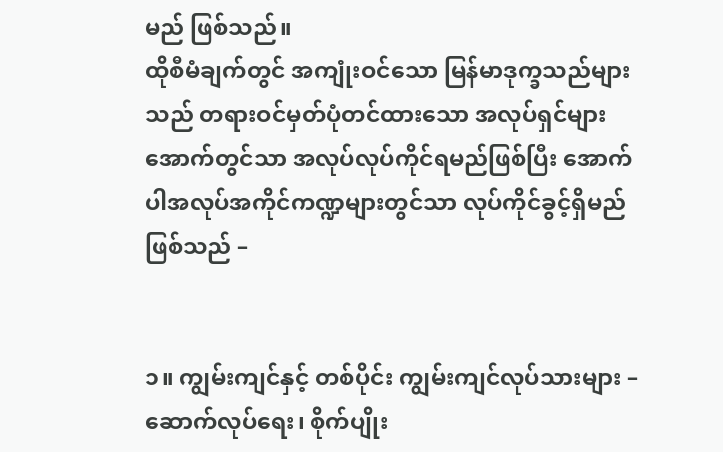မည် ဖြစ်သည်။
ထိုစီမံချက်တွင် အကျုံးဝင်သော မြန်မာဒုက္ခသည်များသည် တရားဝင်မှတ်ပုံတင်ထားသော အလုပ်ရှင်များအောက်တွင်သာ အလုပ်လုပ်ကိုင်ရမည်ဖြစ်ပြီး အောက်ပါအလုပ်အကိုင်ကဏ္ဍများတွင်သာ လုပ်ကိုင်ခွင့်ရှိမည် ဖြစ်သည် –


၁။ ကျွမ်းကျင်နှင့် တစ်ပိုင်း ကျွမ်းကျင်လုပ်သားများ – ဆောက်လုပ်ရေး၊ စိုက်ပျိုး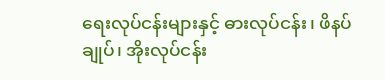ရေးလုပ်ငန်းများနှင့် ဓားလုပ်ငန်း၊ ဖိနပ်ချုပ်၊ အိုးလုပ်ငန်း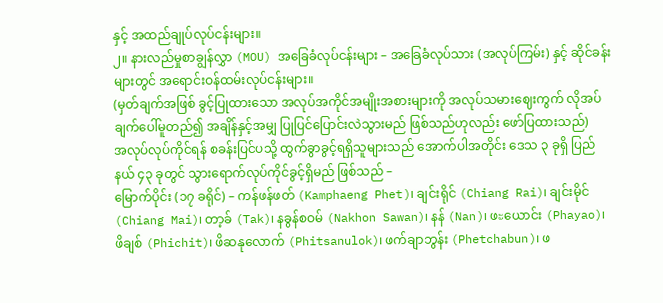နှင့် အထည်ချုပ်လုပ်ငန်းများ။
၂။ နားလည်မှုစာချွန်လွှာ (MOU) အခြေခံလုပ်ငန်းများ – အခြေခံလုပ်သား (အလုပ်ကြမ်း) နှင့် ဆိုင်ခန်းများတွင် အရောင်းဝန်ထမ်းလုပ်ငန်းများ။
(မှတ်ချက်အဖြစ် ခွင့်ပြုထားသော အလုပ်အကိုင်အမျိုးအစားများကို အလုပ်သမားဈေးကွက် လိုအပ်ချက်ပေါ်မူတည်၍ အချိန်နှင့်အမျှ ပြုပြင်ပြောင်းလဲသွားမည် ဖြစ်သည်ဟုလည်း ဖော်ပြထားသည်)
အလုပ်လုပ်ကိုင်ရန် စခန်းပြင်ပသို့ ထွက်ခွာခွင့်ရရှိသူများသည် အောက်ပါအတိုင်း ဒေသ ၃ ခုရှိ ပြည်နယ် ၄၃ ခုတွင် သွားရောက်လုပ်ကိုင်ခွင့်ရှိမည် ဖြစ်သည် –
မြောက်ပိုင်း (၁၇ ခရိုင်) – ကန်ဖန်ဖတ် (Kamphaeng Phet)၊ ချင်းရိုင် (Chiang Rai)၊ ချင်းမိုင် (Chiang Mai)၊ တာ့ခ် (Tak)၊ နခွန်စဝမ် (Nakhon Sawan)၊ နန် (Nan)၊ ဖะယောင်း (Phayao)၊ ဖိချစ် (Phichit)၊ ဖိဆနုလောက် (Phitsanulok)၊ ဖက်ချာဘွန်း (Phetchabun)၊ ဖ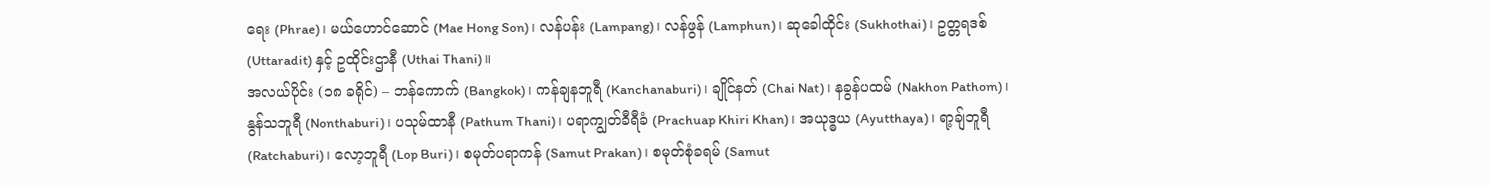ရေး (Phrae)၊ မယ်ဟောင်ဆောင် (Mae Hong Son)၊ လန်ပန်း (Lampang)၊ လန်ဖွန် (Lamphun)၊ ဆုခေါထိုင်း (Sukhothai)၊ ဥတ္တရဒစ် (Uttaradit) နှင့် ဥထိုင်းဌာနီ (Uthai Thani)။
အလယ်ပိုင်း (၁၈ ခရိုင်) – ဘန်ကောက် (Bangkok)၊ ကန်ချနဘူရီ (Kanchanaburi)၊ ချိုင်နတ် (Chai Nat)၊ နခွန်ပထမ် (Nakhon Pathom)၊ နွန်သဘူရီ (Nonthaburi)၊ ပသုမ်ထာနီ (Pathum Thani)၊ ပရာကျွတ်ခီရီခံ (Prachuap Khiri Khan)၊ အယုဒ္ဓယ (Ayutthaya)၊ ရာ့ချ်ဘူရီ (Ratchaburi)၊ လော့ဘူရီ (Lop Buri)၊ စမုတ်ပရာကန် (Samut Prakan)၊ စမုတ်စုံခရမ် (Samut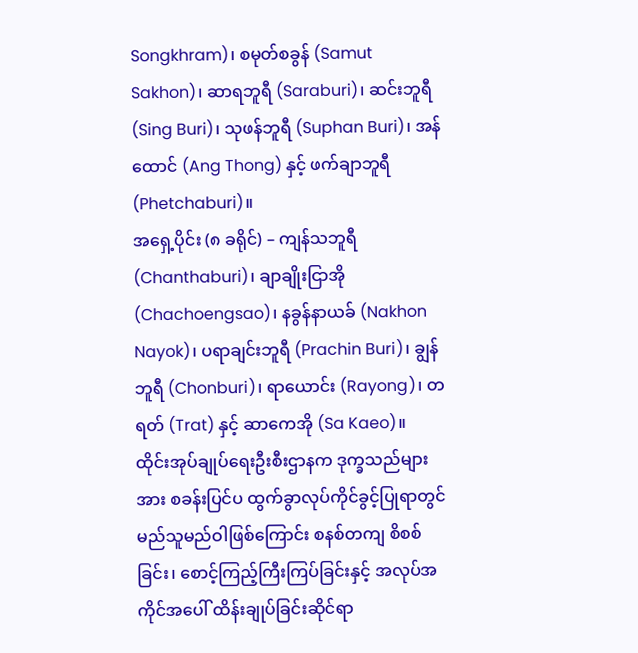Songkhram)၊ စမုတ်စခွန် (Samut Sakhon)၊ ဆာရဘူရီ (Saraburi)၊ ဆင်းဘူရီ (Sing Buri)၊ သုဖန်ဘူရီ (Suphan Buri)၊ အန်ထောင် (Ang Thong) နှင့် ဖက်ချာဘူရီ (Phetchaburi)။
အရှေ့ပိုင်း (၈ ခရိုင်) – ကျန်သဘူရီ (Chanthaburi)၊ ချာချိုးငြာအို (Chachoengsao)၊ နခွန်နာယခ် (Nakhon Nayok)၊ ပရာချင်းဘူရီ (Prachin Buri)၊ ချွန်ဘူရီ (Chonburi)၊ ရာယောင်း (Rayong)၊ တရတ် (Trat) နှင့် ဆာကေအို (Sa Kaeo)။
ထိုင်းအုပ်ချုပ်ရေးဦးစီးဌာနက ဒုက္ခသည်များအား စခန်းပြင်ပ ထွက်ခွာလုပ်ကိုင်ခွင့်ပြုရာတွင် မည်သူမည်ဝါဖြစ်ကြောင်း စနစ်တကျ စိစစ်ခြင်း၊ စောင့်ကြည့်ကြီးကြပ်ခြင်းနှင့် အလုပ်အကိုင်အပေါ် ထိန်းချုပ်ခြင်းဆိုင်ရာ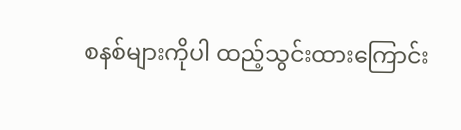စနစ်များကိုပါ ထည့်သွင်းထားကြောင်း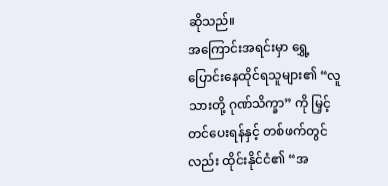ဆိုသည်။
အကြောင်းအရင်းမှာ ရွှေ့ပြောင်းနေထိုင်ရသူများ၏ “လူသားတို့ ဂုဏ်သိက္ခာ” ကို မြှင့်တင်ပေးရန်နှင့် တစ်ဖက်တွင်လည်း ထိုင်းနိုင်ငံ၏ “အ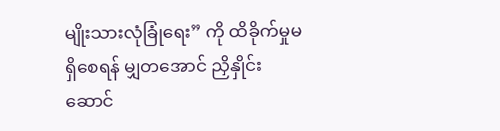မျိုးသားလုံခြုံရေး” ကို ထိခိုက်မှုမရှိစေရန် မျှတအောင် ညှိနှိုင်းဆောင်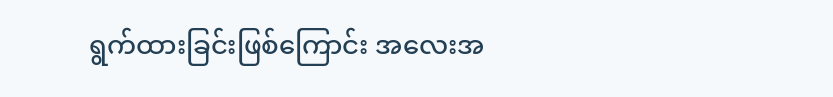ရွက်ထားခြင်းဖြစ်ကြောင်း အလေးအ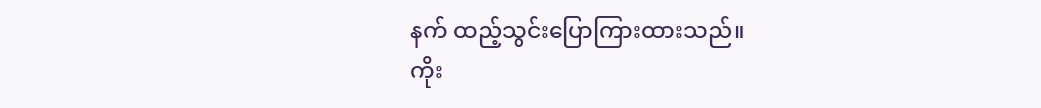နက် ထည့်သွင်းပြောကြားထားသည်။
ကိုး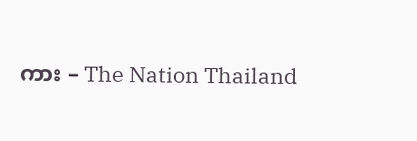ကား – The Nation Thailand